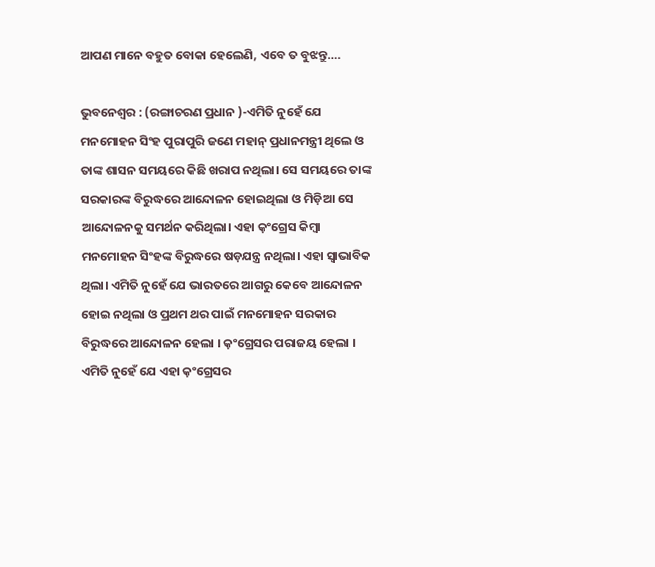ଆପଣ ମାନେ ବହୁତ ବୋକା ହେଲେଣି, ଏବେ ତ ବୁଝନ୍ତୁ….

ଭୁବନେଶ୍ୱର : (ରଙ୍ଗାଚରଣ ପ୍ରଧାନ )-ଏମିତି ନୁହେଁ ଯେ ମନମୋହନ ସିଂହ ପୁରାପୁରି ଜଣେ ମହାନ୍ ପ୍ରଧାନମନ୍ତ୍ରୀ ଥିଲେ ଓ ତାଙ୍କ ଶାସନ ସମୟରେ କିଛି ଖରାପ ନଥିଲା। ସେ ସମୟରେ ତାଙ୍କ ସରକାରଙ୍କ ବିରୁଦ୍ଧରେ ଆନ୍ଦୋଳନ ହୋଇଥିଲା ଓ ମିଡ଼ିଆ ସେ ଆନ୍ଦୋଳନକୁ ସମର୍ଥନ କରିଥିଲା। ଏହା କ଼ଂଗ୍ରେସ କିମ୍ବା ମନମୋହନ ସିଂହଙ୍କ ବିରୁଦ୍ଧରେ ଷଡ଼ଯନ୍ତ୍ର ନଥିଲା। ଏହା ସ୍ବାଭାବିକ ଥିଲା। ଏମିତି ନୁହେଁ ଯେ ଭାରତରେ ଆଗରୁ କେବେ ଆନ୍ଦୋଳନ ହୋଇ ନଥିଲା ଓ ପ୍ରଥମ ଥର ପାଇଁ ମନମୋହନ ସରକାର ବିରୁଦ୍ଧରେ ଆନ୍ଦୋଳନ ହେଲା । କ଼ଂଗ୍ରେସର ପରାଜୟ ହେଲା । ଏମିତି ନୁହେଁ ଯେ ଏହା କ଼ଂଗ୍ରେସର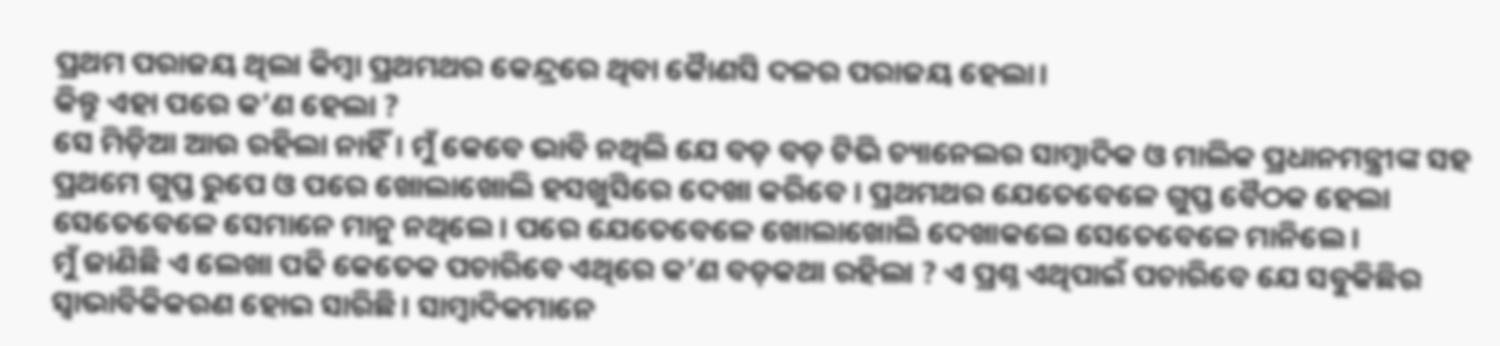ପ୍ରଥମ ପରାଜୟ ଥିଲା କିମ୍ବା ପ୍ରଥମଥର କେନ୍ଦ୍ରରେ ଥିବା କୈାଣସି ଦଳର ପରାଜୟ ହେଲା।
କିନ୍ତୁ ଏହା ପରେ କ’ଣ ହେଲା ?
ସେ ମିଡ଼ିଆ ଆଉ ରହିଲା ନାହିଁ। ମୁଁ କେବେ ଭାବି ନଥିଲି ଯେ ବଡ଼ ବଡ଼ ଟିଭି ଚ୍ୟାନେଲର ସାମ୍ବାଦିକ ଓ ମାଲିକ ପ୍ରଧାନମନ୍ତ୍ରୀଙ୍କ ସହ ପ୍ରଥମେ ଗୁପ୍ତ ରୁପେ ଓ ପରେ ଖୋଲାଖୋଲି ହସଖୁସିରେ ଦେଖା କରିବେ । ପ୍ରଥମଥର ଯେତେବେଳେ ଗୁପ୍ତ ବୈଠକ ହେଲା ସେତେବେଳେ ସେମାନେ ମାନୁ ନଥିଲେ। ପରେ ଯେତେବେଳେ ଖୋଲାଖୋଲି ଦେଖାକଲେ ସେତେବେଳେ ମାନିଲେ ।
ମୁଁ ଜାଣିଛି ଏ ଲେଖା ପଢି କେତେକ ପଚାରିବେ ଏଥିରେ କ’ଣ ବଡ଼କଥା ରହିଲା ? ଏ ପ୍ରଶ୍ନ ଏଥିପାଇଁ ପଚାରିବେ ଯେ ସବୁକିଛିର ସ୍ବାଭାବିକିକରଣ ହୋଇ ସାରିଛି। ସାମ୍ବାଦିକମାନେ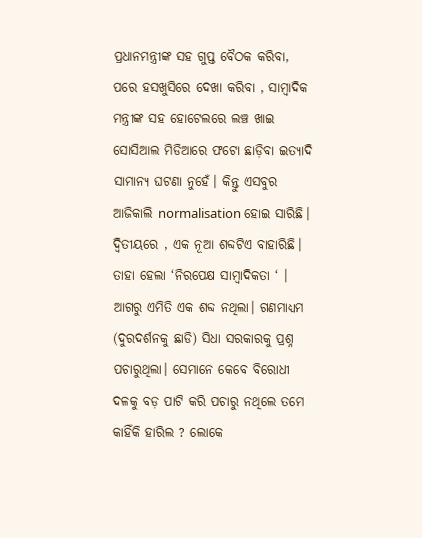ପ୍ରଧାନମନ୍ତ୍ରୀଙ୍କ ସହ ଗୁପ୍ତ ବୈଠକ କରିବା, ପରେ ହସଖୁସିରେ ଦେଖା କରିବା , ସାମ୍ବାଦିକ ମନ୍ତ୍ରୀଙ୍କ ସହ ହୋଟେଲରେ ଲଞ୍ଚ ଖାଇ ସୋସିଆଲ ମିଡିଆରେ ଫଟୋ ଛାଡ଼ିବା ଇତ୍ୟାଦି ସାମାନ୍ୟ ଘଟଣା ନୁହେଁ। କିନ୍ତୁ ଏସବୁର ଆଜିକାଲି normalisation ହୋଇ ସାରିଛି।
ଦ୍ବିତୀୟରେ , ଏକ ନୂଆ ଶବ୍ଦଟିଏ ବାହାରିଛି। ତାହା ହେଲା ‘ନିରପେକ୍ଷ ସାମ୍ବାଦିକତା ‘ । ଆଗରୁ ଏମିତି ଏକ ଶବ୍ଦ ନଥିଲା। ଗଣମାଧ୍ୟମ (ଦୁରଦର୍ଶନକୁ ଛାଡି) ସିଧା ସରକାରକୁ ପ୍ରଶ୍ନ ପଚାରୁଥିଲା। ସେମାନେ କେବେ ବିରୋଧୀ ଦଳକୁ ବଡ଼ ପାଟି କରି ପଚାରୁ ନଥିଲେ ତମେ କାହିଁକି ହାରିଲ ? ଲୋକେ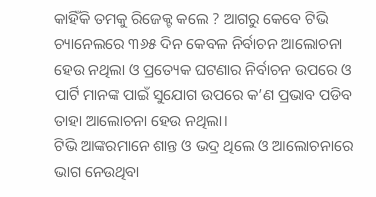କାହିଁକି ତମକୁ ରିଜେକ୍ଟ କଲେ ? ଆଗରୁ କେବେ ଟିଭି ଚ୍ୟାନେଲରେ ୩୬୫ ଦିନ କେବଳ ନିର୍ବାଚନ ଆଲୋଚନା ହେଉ ନଥିଲା ଓ ପ୍ରତ୍ୟେକ ଘଟଣାର ନିର୍ବାଚନ ଉପରେ ଓ ପାର୍ଟି ମାନଙ୍କ ପାଇଁ ସୁଯୋଗ ଉପରେ କ’ଣ ପ୍ରଭାବ ପଡିବ ତାହା ଆଲୋଚନା ହେଉ ନଥିଲା।
ଟିଭି ଆଙ୍କରମାନେ ଶାନ୍ତ ଓ ଭଦ୍ର ଥିଲେ ଓ ଆଲୋଚନାରେ ଭାଗ ନେଉଥିବା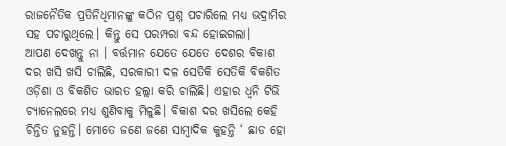ରାଜନୈତିକ ପ୍ରତିନିଧିମାନଙ୍କୁ କଠିନ ପ୍ରଶ୍ନ ପଚାରିଲେ ମଧ୍ୟ ଭଦ୍ରାମିର ସହ ପଚାରୁଥିଲେ। କିନ୍ତୁ ସେ ପରମ୍ପରା ବନ୍ଦ ହୋଇଗଲା।
ଆପଣ ଦେଖନ୍ତୁ ନା । ବର୍ତ୍ତମାନ ଯେତେ ଯେତେ ଦେଶର ବିକାଶ ଦର ଖସି ଖସି ଚାଲିଛି, ସରକାରୀ ଦଳ ସେତିକି ସେତିକି ବିକଶିତ ଓଡ଼ିଶା ଓ ବିକଶିତ ଭାରତ ହଲ୍ଲା କରି ଚାଲିଛି। ଏହାର ଧ୍ବନି ଟିଭି ଚ୍ୟାନେଲରେ ମଧ୍ୟ ଶୁଣିବାକୁ ମିଳୁଛି। ବିକାଶ ଦର ଖସିଲେ କେହି ଚିନ୍ତିତ ନୁହନ୍ତି। ମୋତେ ଜଣେ ଜଣେ ସାମ୍ବାଦିକ କୁହନ୍ତି ‘ ଛାଡ ହୋ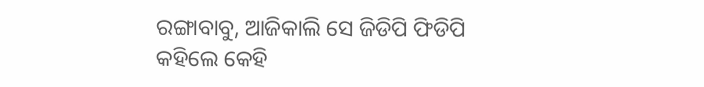ରଙ୍ଗାବାବୁ, ଆଜିକାଲି ସେ ଜିଡିପି ଫିଡିପି କହିଲେ କେହି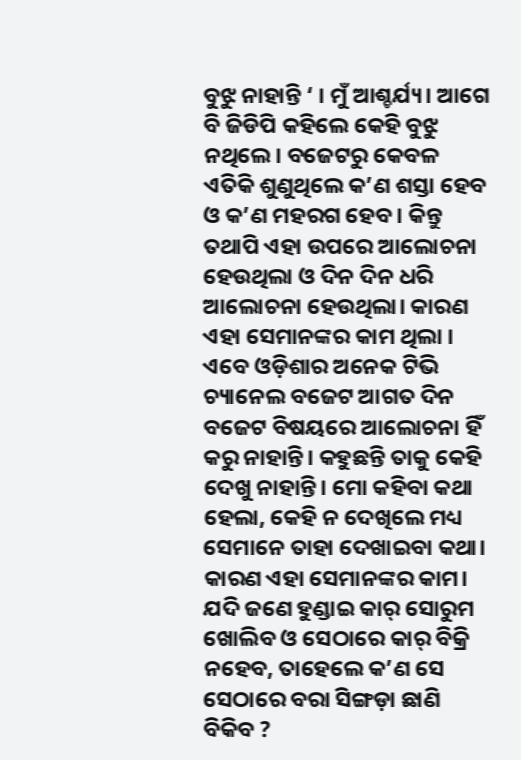ବୁଝୁ ନାହାନ୍ତି ‘ । ମୁଁ ଆଶ୍ଚର୍ଯ୍ୟ। ଆଗେ ବି ଜିଡିପି କହିଲେ କେହି ବୁଝୁ ନଥିଲେ। ବଜେଟରୁ କେବଳ ଏତିକି ଶୁଣୁଥିଲେ କ’ଣ ଶସ୍ତା ହେବ ଓ କ’ଣ ମହରଗ ହେବ । କିନ୍ତୁ ତଥାପି ଏହା ଉପରେ ଆଲୋଚନା ହେଉଥିଲା ଓ ଦିନ ଦିନ ଧରି ଆଲୋଚନା ହେଉଥିଲା। କାରଣ ଏହା ସେମାନଙ୍କର କାମ ଥିଲା । ଏବେ ଓଡ଼ିଶାର ଅନେକ ଟିଭି ଚ୍ୟାନେଲ ବଜେଟ ଆଗତ ଦିନ ବଜେଟ ବିଷୟରେ ଆଲୋଚନା ହିଁ କରୁ ନାହାନ୍ତି। କହୁଛନ୍ତି ତାକୁ କେହି ଦେଖୁ ନାହାନ୍ତି। ମୋ କହିବା କଥା ହେଲା, କେହି ନ ଦେଖିଲେ ମଧ୍ୟ ସେମାନେ ତାହା ଦେଖାଇବା କଥା। କାରଣ ଏହା ସେମାନଙ୍କର କାମ। ଯଦି ଜଣେ ହୁଣ୍ଡାଇ କାର୍ ସୋରୁମ ଖୋଲିବ ଓ ସେଠାରେ କାର୍ ବିକ୍ରି ନହେବ, ତାହେଲେ କ’ଣ ସେ ସେଠାରେ ବରା ସିଙ୍ଗଡ଼ା ଛାଣି ବିକିବ ?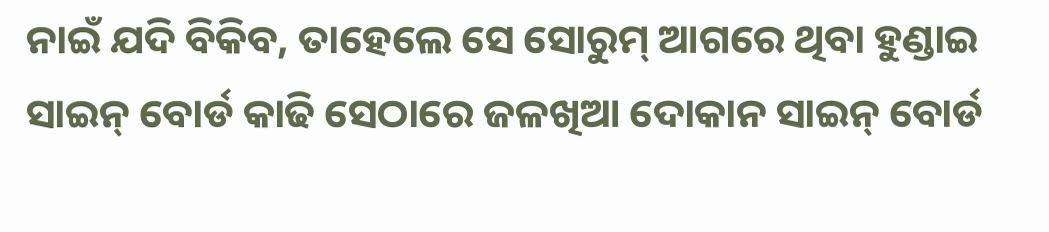ନାଇଁ ଯଦି ବିକିବ, ତାହେଲେ ସେ ସୋରୁମ୍ ଆଗରେ ଥିବା ହୁଣ୍ଡାଇ ସାଇନ୍ ବୋର୍ଡ କାଢି ସେଠାରେ ଜଳଖିଆ ଦୋକାନ ସାଇନ୍ ବୋର୍ଡ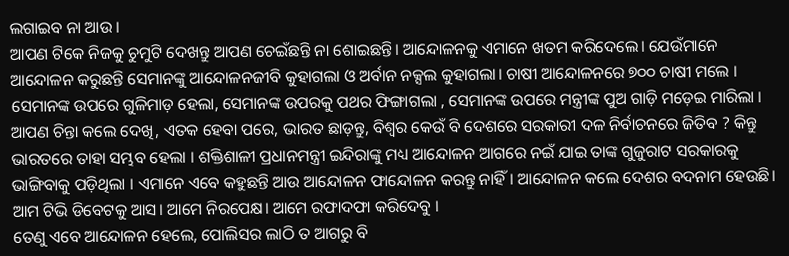ଲଗାଇବ ନା ଆଉ ।
ଆପଣ ଟିକେ ନିଜକୁ ଚୁମୁଟି ଦେଖନ୍ତୁ ଆପଣ ଚେଇଁଛନ୍ତି ନା ଶୋଇଛନ୍ତି। ଆନ୍ଦୋଳନକୁ ଏମାନେ ଖତମ କରିଦେଲେ। ଯେଉଁମାନେ ଆନ୍ଦୋଳନ କରୁଛନ୍ତି ସେମାନଙ୍କୁ ଆନ୍ଦୋଳନଜୀବି କୁହାଗଲା ଓ ଅର୍ବାନ ନକ୍ସଲ କୁହାଗଲା। ଚାଷୀ ଆନ୍ଦୋଳନରେ ୭୦୦ ଚାଷୀ ମଲେ । ସେମାନଙ୍କ ଉପରେ ଗୁଳିମାଡ଼ ହେଲା, ସେମାନଙ୍କ ଉପରକୁ ପଥର ଫିଙ୍ଗାଗଲା , ସେମାନଙ୍କ ଉପରେ ମନ୍ତ୍ରୀଙ୍କ ପୁଅ ଗାଡ଼ି ମଡ଼େଇ ମାରିଲା ।
ଆପଣ ଚିନ୍ତା କଲେ ଦେଖି, ଏତକ ହେବା ପରେ, ଭାରତ ଛାଡ଼ନ୍ତୁ, ବିଶ୍ବର କେଉଁ ବି ଦେଶରେ ସରକାରୀ ଦଳ ନିର୍ବାଚନରେ ଜିତିବ ? କିନ୍ତୁ ଭାରତରେ ତାହା ସମ୍ଭବ ହେଲା । ଶକ୍ତିଶାଳୀ ପ୍ରଧାନମନ୍ତ୍ରୀ ଇନ୍ଦିରାଙ୍କୁ ମଧ୍ୟ ଆନ୍ଦୋଳନ ଆଗରେ ନଇଁ ଯାଇ ତାଙ୍କ ଗୁଜୁରାଟ ସରକାରକୁ ଭାଙ୍ଗିବାକୁ ପଡ଼ିଥିଲା । ଏମାନେ ଏବେ କହୁଛନ୍ତି ଆଉ ଆନ୍ଦୋଳନ ଫାନ୍ଦୋଳନ କରନ୍ତୁ ନାହିଁ। ଆନ୍ଦୋଳନ କଲେ ଦେଶର ବଦନାମ ହେଉଛି। ଆମ ଟିଭି ଡିବେଟକୁ ଆସ। ଆମେ ନିରପେକ୍ଷ। ଆମେ ରଫାଦଫା କରିଦେବୁ ।
ତେଣୁ ଏବେ ଆନ୍ଦୋଳନ ହେଲେ, ପୋଲିସର ଲାଠି ତ ଆଗରୁ ବି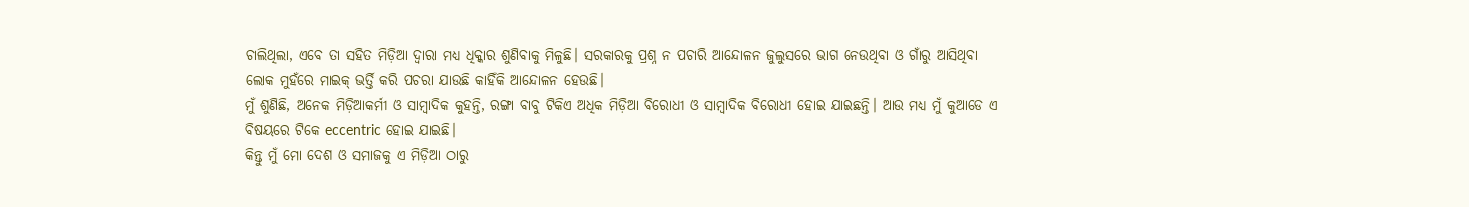ଚାଲିଥିଲା, ଏବେ ତା ସହିତ ମିଡ଼ିଆ ଦ୍ବାରା ମଧ୍ୟ ଧିକ୍କାର ଶୁଣିବାକୁ ମିଳୁଛି। ସରକାରକୁ ପ୍ରଶ୍ନ ନ ପଚାରି ଆନ୍ଦୋଳନ ଜୁଲୁସରେ ଭାଗ ନେଉଥିବା ଓ ଗାଁରୁ ଆସିଥିବା ଲୋକ ମୁହଁରେ ମାଇକ୍ ଭର୍ତ୍ତି କରି ପଚରା ଯାଉଛି କାହିଁକି ଆନ୍ଦୋଳନ ହେଉଛି।
ମୁଁ ଶୁଣିଛି, ଅନେକ ମିଡ଼ିଆକର୍ମୀ ଓ ସାମ୍ବାଦିକ କୁହନ୍ତି, ରଙ୍ଗା ବାବୁ ଟିକିଏ ଅଧିକ ମିଡ଼ିଆ ବିରୋଧୀ ଓ ସାମ୍ବାଦିକ ବିରୋଧୀ ହୋଇ ଯାଇଛନ୍ତି। ଆଉ ମଧ୍ଯ ମୁଁ କୁଆଡେ ଏ ବିଷୟରେ ଟିକେ eccentric ହୋଇ ଯାଇଛି।
କିନ୍ତୁ ମୁଁ ମୋ ଦେଶ ଓ ସମାଜକୁ ଏ ମିଡ଼ିଆ ଠାରୁ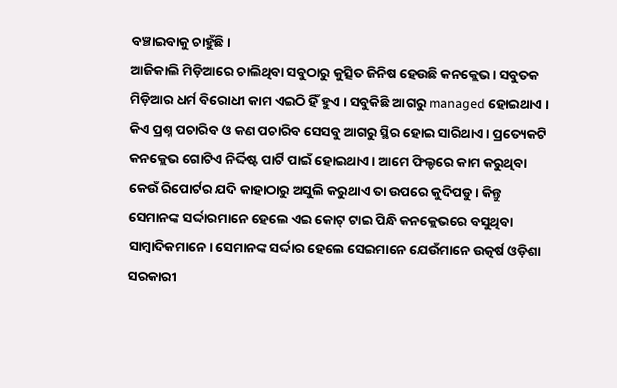ବଞ୍ଚାଇବାକୁ ଚାହୁଁଛି।
ଆଜିକାଲି ମିଡ଼ିଆରେ ଚାଲିଥିବା ସବୁଠାରୁ କୁତ୍ସିତ ଜିନିଷ ହେଉଛି କନକ୍ଲେଭ। ସବୁତକ ମିଡ଼ିଆର ଧର୍ମ ବିରୋଧୀ କାମ ଏଇଠି ହିଁ ହୁଏ । ସବୁକିଛି ଆଗରୁ managed ହୋଇଥାଏ । କିଏ ପ୍ରଶ୍ନ ପଚାରିବ ଓ କଣ ପଚାରିବ ସେସବୁ ଆଗରୁ ସ୍ଥିର ହୋଇ ସାରିଥାଏ । ପ୍ରତ୍ୟେକଟି କନକ୍ଲେଭ ଗୋଟିଏ ନିର୍ଦ୍ଦିଷ୍ଟ ପାର୍ଟି ପାଇଁ ହୋଇଥାଏ । ଆମେ ଫିଲ୍ଡରେ କାମ କରୁଥିବା କେଉଁ ରିପୋର୍ଟର ଯଦି କାହାଠାରୁ ଅସୁଲି କରୁଥାଏ ତା ଉପରେ କୁଦିପଡୁ । କିନ୍ତୁ ସେମାନଙ୍କ ସର୍ଦ୍ଦାରମାନେ ହେଲେ ଏଇ କୋଟ୍ ଟାଇ ପିନ୍ଧି କନକ୍ଲେଭରେ ବସୁଥିବା ସାମ୍ବାଦିକମାନେ। ସେମାନଙ୍କ ସର୍ଦ୍ଦାର ହେଲେ ସେଇମାନେ ଯେଉଁମାନେ ଉତ୍କର୍ଷ ଓଡ଼ିଶା ସରକାରୀ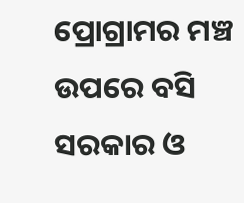ପ୍ରୋଗ୍ରାମର ମଞ୍ଚ ଉପରେ ବସି ସରକାର ଓ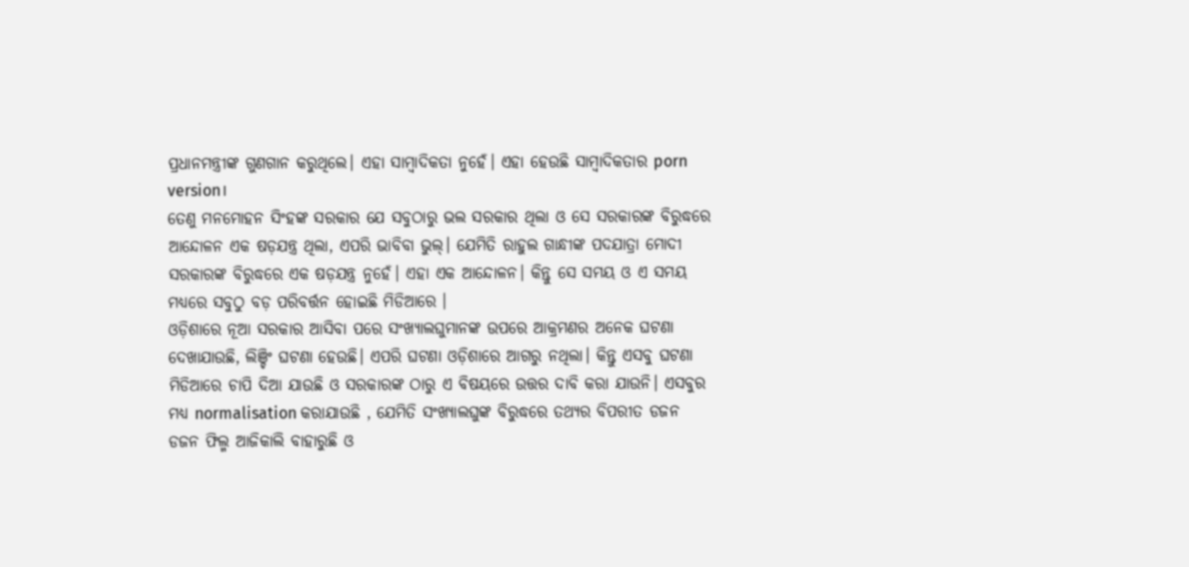ପ୍ରଧାନମନ୍ତ୍ରୀଙ୍କ ଗୁଣଗାନ କରୁଥିଲେ। ଏହା ସାମ୍ବାଦିକତା ନୁହେଁ। ଏହା ହେଉଛି ସାମ୍ବାଦିକତାର porn version।
ତେଣୁ ମନମୋହନ ସିଂହଙ୍କ ସରକାର ଯେ ସବୁଠାରୁ ଭଲ ସରକାର ଥିଲା ଓ ସେ ସରକାରଙ୍କ ବିରୁଦ୍ଧରେ ଆନ୍ଦୋଳନ ଏକ ଷଡ଼ଯନ୍ତ୍ର ଥିଲା, ଏପରି ଭାବିବା ଭୁଲ୍। ଯେମିତି ରାହୁଲ ଗାନ୍ଧୀଙ୍କ ପଦଯାତ୍ରା ମୋଦୀ ସରକାରଙ୍କ ବିରୁଦ୍ଧରେ ଏକ ଷଡ଼ଯନ୍ତ୍ର ନୁହେଁ। ଏହା ଏକ ଆନ୍ଦୋଳନ। କିନ୍ତୁ ସେ ସମୟ ଓ ଏ ସମୟ ମଧ୍ୟରେ ସବୁଠୁ ବଡ଼ ପରିବର୍ତ୍ତନ ହୋଇଛି ମିଡିଆରେ ।
ଓଡ଼ିଶାରେ ନୂଆ ସରକାର ଆସିବା ପରେ ସଂଖ୍ୟାଲଘୁମାନଙ୍କ ଉପରେ ଆକ୍ରମଣର ଅନେକ ଘଟଣା ଦେଖାଯାଉଛି, ଲିଞ୍ଚିଂ ଘଟଣା ହେଉଛି। ଏପରି ଘଟଣା ଓଡ଼ିଶାରେ ଆଗରୁ ନଥିଲା। କିନ୍ତୁ ଏସବୁ ଘଟଣା ମିଡିଆରେ ଚାପି ଦିଆ ଯାଉଛି ଓ ସରକାରଙ୍କ ଠାରୁ ଏ ବିଷୟରେ ଉତ୍ତର ଦାବି କରା ଯାଉନି। ଏସବୁର ମଧ୍ୟ normalisation କରାଯାଉଛି , ଯେମିତି ସଂଖ୍ୟାଲଘୁଙ୍କ ବିରୁଦ୍ଧରେ ତଥ୍ୟର ବିପରୀତ ଡଜନ ଡଜନ ଫିଲ୍ମ ଆଜିକାଲି ବାହାରୁଛି ଓ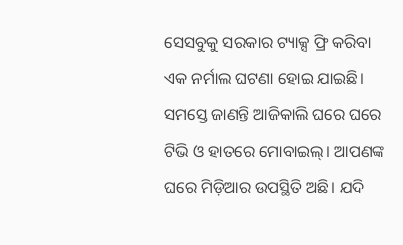ସେସବୁକୁ ସରକାର ଟ୍ୟାକ୍ସ ଫ୍ରି କରିବା ଏକ ନର୍ମାଲ ଘଟଣା ହୋଇ ଯାଇଛି।
ସମସ୍ତେ ଜାଣନ୍ତି ଆଜିକାଲି ଘରେ ଘରେ ଟିଭି ଓ ହାତରେ ମୋବାଇଲ୍। ଆପଣଙ୍କ ଘରେ ମିଡ଼ିଆର ଉପସ୍ଥିତି ଅଛି। ଯଦି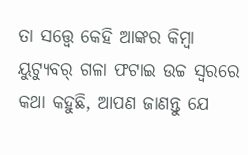ତା ସତ୍ତ୍ୱେ କେହି ଆଙ୍କର କିମ୍ବା ୟୁଟ୍ୟୁବର୍ ଗଳା ଫଟାଇ ଉଚ୍ଚ ସ୍ବରରେ କଥା କହୁଛି, ଆପଣ ଜାଣନ୍ତୁ ଯେ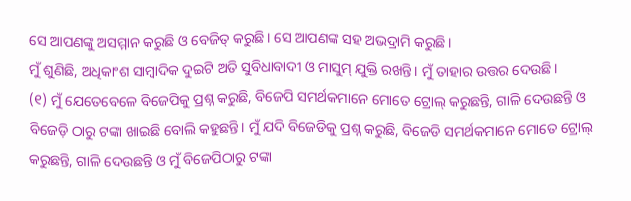ସେ ଆପଣଙ୍କୁ ଅସମ୍ମାନ କରୁଛି ଓ ବେଜିତ୍ କରୁଛି। ସେ ଆପଣଙ୍କ ସହ ଅଭଦ୍ରାମି କରୁଛି।
ମୁଁ ଶୁଣିଛି, ଅଧିକାଂଶ ସାମ୍ବାଦିକ ଦୁଇଟି ଅତି ସୁବିଧାବାଦୀ ଓ ମାସୁମ୍ ଯୁକ୍ତି ରଖନ୍ତି। ମୁଁ ତାହାର ଉତ୍ତର ଦେଉଛି।
(୧) ମୁଁ ଯେତେବେଳେ ବିଜେପିକୁ ପ୍ରଶ୍ନ କରୁଛି, ବିଜେପି ସମର୍ଥକମାନେ ମୋତେ ଟ୍ରୋଲ୍ କରୁଛନ୍ତି, ଗାଳି ଦେଉଛନ୍ତି ଓ ବିଜେଡ଼ି ଠାରୁ ଟଙ୍କା ଖାଇଛି ବୋଲି କହୁଛନ୍ତି। ମୁଁ ଯଦି ବିଜେଡିକୁ ପ୍ରଶ୍ନ କରୁଛି, ବିଜେଡି ସମର୍ଥକମାନେ ମୋତେ ଟ୍ରୋଲ୍ କରୁଛନ୍ତି, ଗାଳି ଦେଉଛନ୍ତି ଓ ମୁଁ ବିଜେପିଠାରୁ ଟଙ୍କା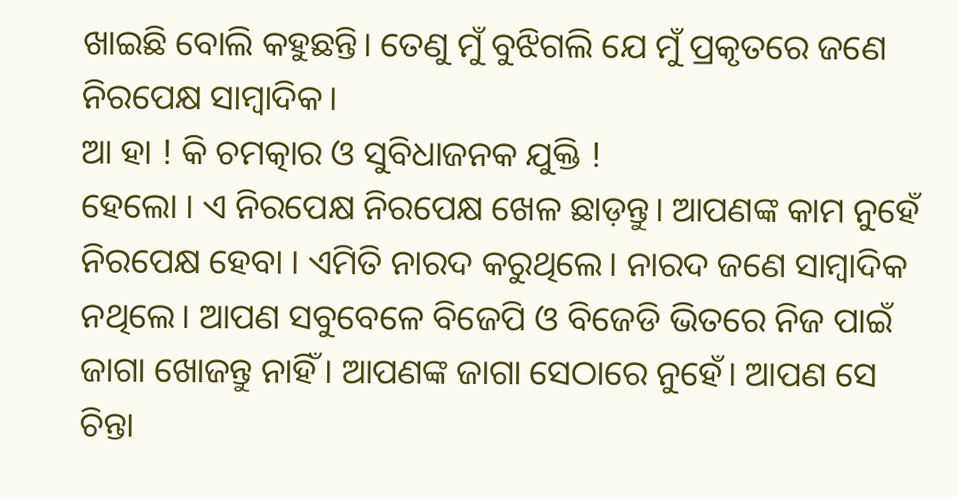ଖାଇଛି ବୋଲି କହୁଛନ୍ତି। ତେଣୁ ମୁଁ ବୁଝିଗଲି ଯେ ମୁଁ ପ୍ରକୃତରେ ଜଣେ ନିରପେକ୍ଷ ସାମ୍ବାଦିକ।
ଆ ହା ! କି ଚମତ୍କାର ଓ ସୁବିଧାଜନକ ଯୁକ୍ତି !
ହେଲୋ । ଏ ନିରପେକ୍ଷ ନିରପେକ୍ଷ ଖେଳ ଛାଡ଼ନ୍ତୁ। ଆପଣଙ୍କ କାମ ନୁହେଁ ନିରପେକ୍ଷ ହେବା । ଏମିତି ନାରଦ କରୁଥିଲେ। ନାରଦ ଜଣେ ସାମ୍ବାଦିକ ନଥିଲେ। ଆପଣ ସବୁବେଳେ ବିଜେପି ଓ ବିଜେଡି ଭିତରେ ନିଜ ପାଇଁ ଜାଗା ଖୋଜନ୍ତୁ ନାହିଁ। ଆପଣଙ୍କ ଜାଗା ସେଠାରେ ନୁହେଁ। ଆପଣ ସେ ଚିନ୍ତା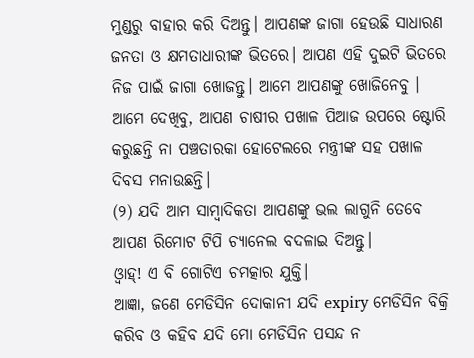ମୁଣ୍ଡରୁ ବାହାର କରି ଦିଅନ୍ତୁ। ଆପଣଙ୍କ ଜାଗା ହେଉଛି ସାଧାରଣ ଜନତା ଓ କ୍ଷମତାଧାରୀଙ୍କ ଭିତରେ। ଆପଣ ଏହି ଦୁଇଟି ଭିତରେ ନିଜ ପାଇଁ ଜାଗା ଖୋଜନ୍ତୁ। ଆମେ ଆପଣଙ୍କୁ ଖୋଜିନେବୁ । ଆମେ ଦେଖିବୁ, ଆପଣ ଚାଷୀର ପଖାଳ ପିଆଜ ଉପରେ ଷ୍ଟୋରି କରୁଛନ୍ତି ନା ପଞ୍ଚତାରକା ହୋଟେଲରେ ମନ୍ତ୍ରୀଙ୍କ ସହ ପଖାଳ ଦିବସ ମନାଉଛନ୍ତି।
(୨) ଯଦି ଆମ ସାମ୍ବାଦିକତା ଆପଣଙ୍କୁ ଭଲ ଲାଗୁନି ତେବେ ଆପଣ ରିମୋଟ ଟିପି ଚ୍ୟାନେଲ ବଦଳାଇ ଦିଅନ୍ତୁ।
ଓ୍ବାହ୍! ଏ ବି ଗୋଟିଏ ଚମତ୍କାର ଯୁକ୍ତି।
ଆଜ୍ଞା, ଜଣେ ମେଡିସିନ ଦୋକାନୀ ଯଦି expiry ମେଡିସିନ ବିକ୍ରି କରିବ ଓ କହିବ ଯଦି ମୋ ମେଡିସିନ ପସନ୍ଦ ନ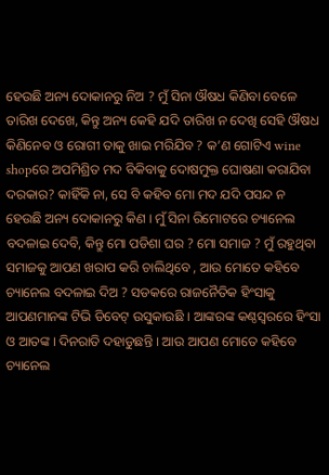ହେଉଛି ଅନ୍ୟ ଦୋକାନରୁ ନିଅ ? ମୁଁ ସିନା ଔଷଧ କିଣିବା ବେଳେ ତାରିଖ ଦେଖେ, କିନ୍ତୁ ଅନ୍ୟ କେହି ଯଦି ତାରିଖ ନ ଦେଖି ସେହି ଔଷଧ କିଣିନେବ ଓ ରୋଗୀ ତାକୁ ଖାଇ ମରିଯିବ ? କ’ଣ ଗୋଟିଏ wine shopରେ ଅପମିଶ୍ରିତ ମଦ ବିକିବାକୁ ଦୋଷମୁକ୍ତ ଘୋଷଣା କରାଯିବା ଦରକାର? କାହିଁକି ନା, ସେ ବି କହିବ ମୋ ମଦ ଯଦି ପସନ୍ଦ ନ ହେଉଛି ଅନ୍ୟ ଦୋକାନରୁ କିଣ । ମୁଁ ସିନା ରିମୋଟରେ ଚ୍ୟାନେଲ ବଦଳାଇ ଦେବି, କିନ୍ତୁ ମୋ ପଡିଶା ଘର ? ମୋ ସମାଜ ? ମୁଁ ରହୁଥିବା ସମାଜକୁ ଆପଣ ଖରାପ କରି ଚାଲିଥିବେ , ଆଉ ମୋତେ କହିବେ ଚ୍ୟାନେଲ ବଦଳାଇ ଦିଅ ? ସଡକରେ ରାଜନୈତିକ ହିଂସାକୁ ଆପଣମାନଙ୍କ ଟିଭି ଡିବେଟ୍ ଉସୁକାଉଛି । ଆଙ୍କରଙ୍କ କଣ୍ଠସ୍ୱରରେ ହିଂସା ଓ ଆତଙ୍କ। ଦିନରାତି ଦହାଡୁଛନ୍ତି । ଆଉ ଆପଣ ମୋତେ କହିବେ ଚ୍ୟାନେଲ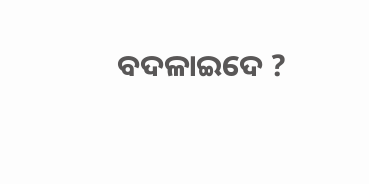ବଦଳାଇଦେ ?